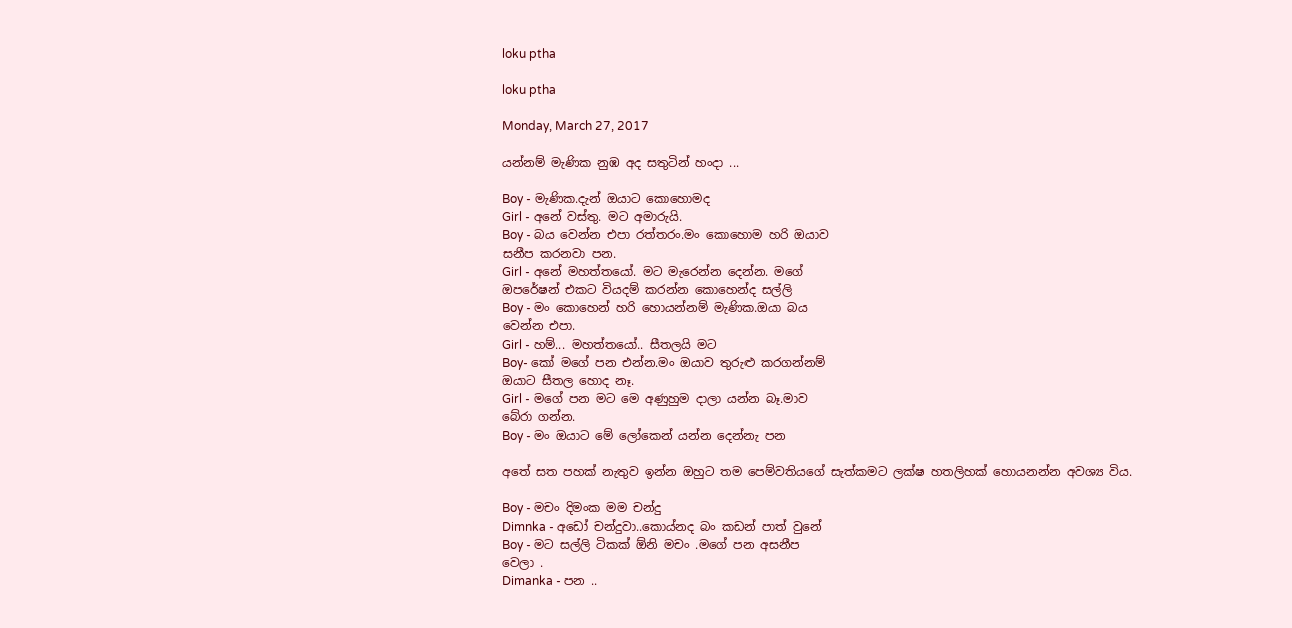loku ptha

loku ptha

Monday, March 27, 2017

යන්නම් මැණික නුඹ අද සතුටින් හංදා ...

Boy - මැණික.දැන් ඔයාට කොහොමද
Girl - අනේ වස්තු. මට අමාරුයි.
Boy - බය වෙන්න එපා රත්තරං.මං ‍කොහොම හරි ඔයාව
සනීප කරනවා පන.
Girl - අනේ මහත්තයෝ. මට මැරෙන්න දෙන්න. මගේ
ඔපරේෂන් එකට වියදම් කරන්න කොහෙන්ද සල්ලි
Boy - මං කොහෙන් හරි හොයන්නම් මැණික.ඔයා බය
වෙන්න එපා.
Girl - හම්... මහත්තයෝ.. සීතලයි මට
Boy- කෝ මගේ පන එන්න.මං ඔයාව තුරුළු කරගන්නම්
ඔයාට සීතල හොද නෑ.
Girl - මගේ පන මට මෙ අණුහුම දාලා යන්න බෑ.මාව
බේරා ගන්න.
Boy - මං ඔයාට මේ ලෝකෙන් යන්න දෙන්නැ පන

අතේ සත පහක් නැතුව ඉන්න ඔහුට තම පෙම්වතියගේ සැත්කමට ලක්ෂ හතලිහක් හොයනන්න අවශ්‍ය විය.

Boy - මචං දිමංක මම චන්දු
Dimnka - අ‍ඩෝ චන්දුවා..කොය්නද බං කඩන් පාත් වුනේ
Boy - මට සල්ලි ටිකක් ඕනි මචං .මගේ පන අසනීප
වෙලා .
Dimanka - පන ..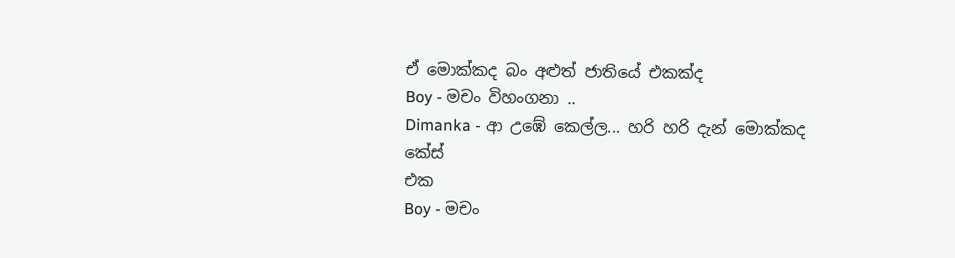ඒ මොක්කද බං අළුත් ජාතියේ එකක්ද
Boy - මචං විහංගනා ..
Dimanka - ආ උඹේ කෙල්ල... හරි හරි දැන් මොක්කද කේස්
එක
Boy - මචං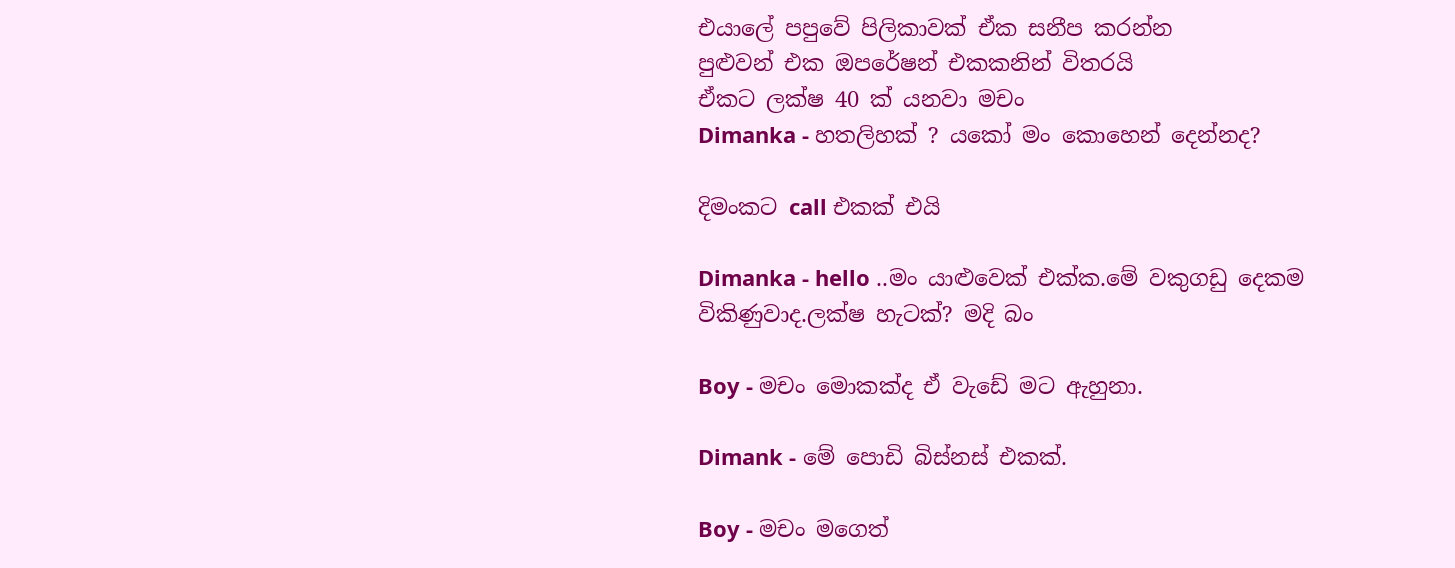එයාලේ පපුවේ පිලිකාවක් ඒක සනීප කරන්න
පුළුවන් එක ඔපරේෂන් එකකනින් විතරයි
ඒකට ලක්ෂ 40 ක් යනවා මචං
Dimanka - හතලිහක් ? යකෝ මං කොහෙන් දෙන්නද?

දිමංකට call එකක් එයි

Dimanka - hello ..මං යාළුවෙක් එක්ක.මේ වකුගඩු දෙකම
විකිණුවාද.ලක්ෂ හැටක්? මදි බං

Boy - මචං මොකක්ද ඒ වැඩේ මට ඇහුනා.

Dimank - මේ පොඩි බිස්නස් එකක්.

Boy - මචං මගෙත්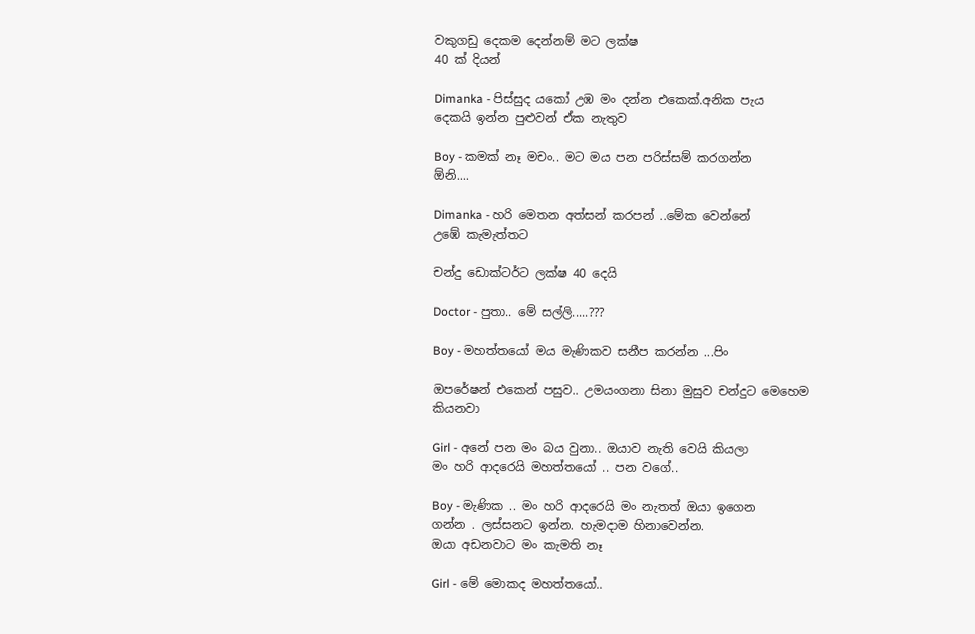වකුගඩු දෙකම දෙන්නම් මට ලක්ෂ
40 ක් දියන්

Dimanka - පිස්සුද යකෝ උඹ මං දන්න එකෙක්.අනික පැය
දෙකයි ඉන්න පුළුවන් ඒක නැතුව

Boy - කමක් නෑ මචං.. මට මය පන පරිස්සම් කරගන්න
ඕනි....

Dimanka - හරි මෙතන අත්සන් කරපන් ..මේක වෙන්නේ
උඹේ කැමැත්තට

චන්දු ඩොක්ටර්ට ලක්ෂ 40 දෙයි

Doctor - පුතා.. මේ සල්ලි.....???

Boy - මහත්තයෝ මය මැණිකව සනීප කරන්න ...පිං

ඔපරේෂන් එකෙන් පසුව.. උමයංගනා සිනා මුසුව චන්දුට මෙහෙම කියනවා

Girl - අනේ පන මං බය වුනා.. ඔයාව නැති වෙයි කියලා
මං හරි ආදරෙයි මහත්තයෝ .. පන වගේ..

Boy - මැණික .. මං හරි ආදරෙයි මං නැතත් ඔයා ඉගෙන
ගන්න . ලස්සනට ඉන්න. හැමදාම හිනාවෙන්න.
ඔයා අඩනවාට මං කැමති නෑ

Girl - මේ මොකද මහත්තයෝ..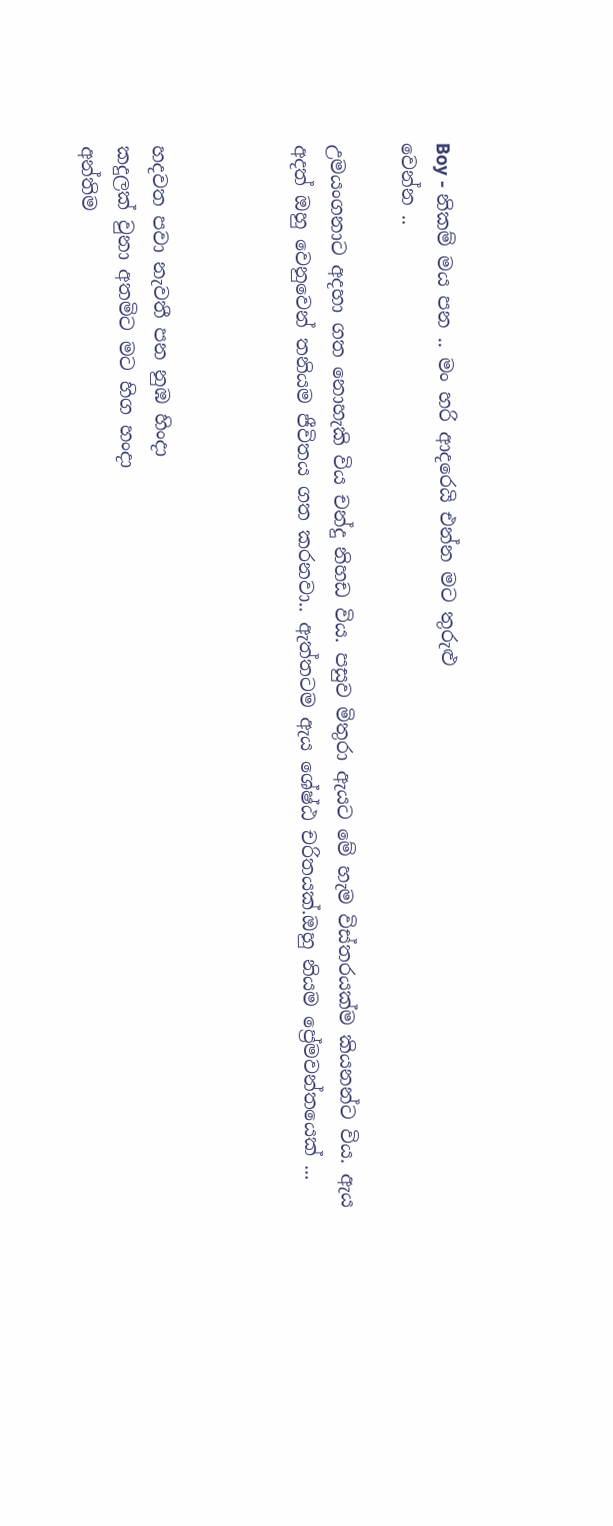Boy - නිකම් මය පන .. මං හරි ආදරෙයි එන්න මට තුරුළු
වෙන්න ..

උමයංගනාට අදහා ගත නොහැකි විය චන්දු නිහඩ විය. පසුව මිතුරා ඇයට මේ හැම විස්තරයක්ම කියනන්ට විය. ඇය අදත් ඔහු වෙනුවෙන් තනියම ජීවිතය ගත කරනවා.. ඇත්තටම ඇය ශේෂ්ඨ චරිතයක්.ඔහු නියම ප්‍රේමවන්තයෙක් ...



හදවත පවා නැවතී පන නුඹ හිංදා
කදුලක් වුනා අතමිට මට හිග හංදා
අන්තිම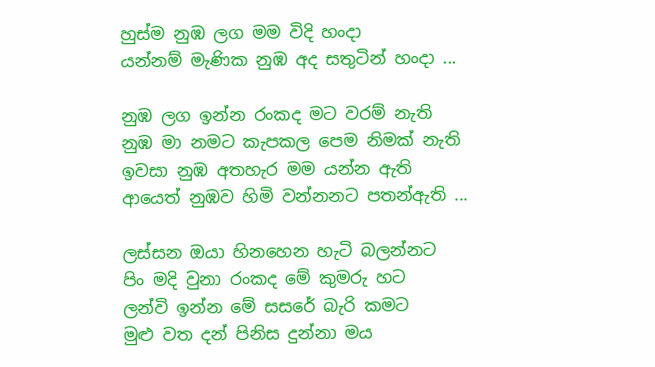හුස්ම නුඹ ලග මම විදි හංදා
යන්නම් මැණික නුඹ අද සතුටින් හංදා ...

නුඹ ලග ඉන්න රංකද මට වරම් නැති
නුඹ මා නමට කැපකල පෙම නිමක් නැති
ඉවසා නුඹ අතහැර මම යන්න ඇති
ආයෙත් නුඹව හිමි වන්නනට පතන්ඇති ...

ලස්සන ඔයා හිනහෙන හැටි බලන්නට
පිං මදි වුනා රංකද මේ කුමරු හට
ලන්වි ඉන්න මේ සසරේ බැරි කමට
මුළු වත දන් පිනිස දුන්නා මය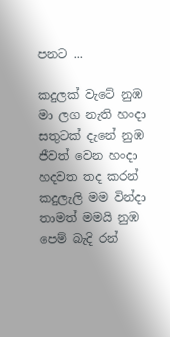පනට ...

කදුලක් වැටේ නුඹ මා ලග නැති හංදා
සතුටක් දැනේ නුඹ ජීවත් වෙන හංදා
හදවත තද කරන් කදුලැලි මම වින්දා
තාමත් මමයි නුඹ පෙම් බැදි රන්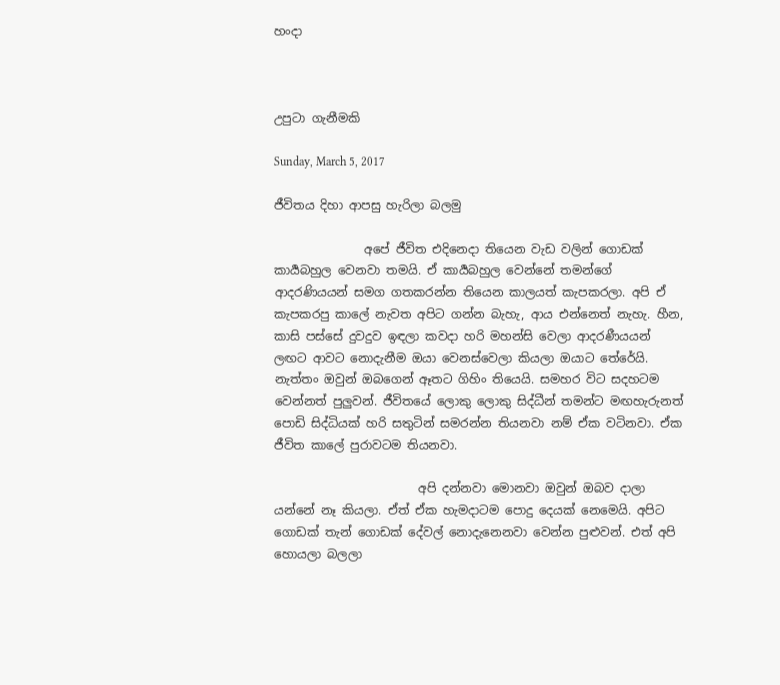හංදා



උපුටා ගැනීමකි

Sunday, March 5, 2017

ජීවිතය දිහා ආපසු හැරිලා බලමු

               අපේ ජීවිත එදිනෙදා තියෙන වැඩ වලින් ගොඩක් කාර්‍යබහුල වෙනවා තමයි. ඒ කාර්‍යබහුල වෙන්නේ තමන්ගේ ආදරණියයන් සමග ගතකරන්න තියෙන කාලයත් කැපකරලා. අපි ඒ කැපකරපු කාලේ නැවත අපිට ගන්න බැහැ, ආය එන්නෙත් නැහැ. හීන, කාසි පස්සේ දුවදුව ඉඳලා කවදා හරි මහන්සි වෙලා ආදරණීයයන් ලඟට ආවට නොදැනීම ඔයා වෙනස්වෙලා කියලා ඔයාට තේරේයි. නැත්තං ඔවුන් ඔබගෙන් ඈතට ගිහිං තියෙයි. සමහර විට සදහටම වෙන්නත් පුලුවන්. ජීවිතයේ ලොකු ලොකු සිද්ධීන් තමන්ට මඟහැරුනත් පොඩි සිද්ධියක් හරි සතුටින් සමරන්න තියනවා නම් ඒක වටිනවා. ඒක ජීවිත කාලේ පුරාවටම තියනවා.

                        අපි දන්නවා මොනවා ඔවුන් ඔබව දාලා යන්නේ නෑ කියලා. ඒත් ඒක හැමදාටම පොදු දෙයක් නෙමෙයි. අපිට ගොඩක් තැන් ගොඩක් දේවල් නොදැනෙනවා වෙන්න පුළුවන්. එත් අපි හොයලා බලලා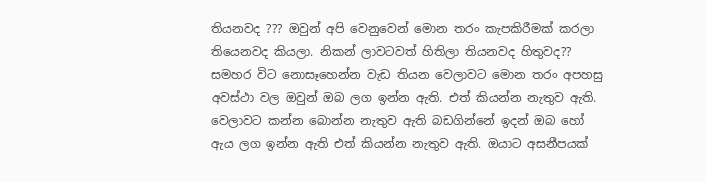තියනවද ??? ඔවුන් අපි වෙනුවෙන් මොන තරං කැපකිරීමක් කරලා තියෙනවද කියලා. නිකන් ලාවටවත් හිතිලා තියනවද හිතුවද?? සමහර විට නොසෑහෙන්න වැඩ තියන වෙලාවට මොන තරං අපහසු අවස්ථා වල ඔවුන් ඔබ ලග ඉන්න ඇති. එත් කියන්න නැතුව ඇති. වෙලාවට කන්න බොන්න නැතුව ඇති බඩගින්නේ ඉදන් ඔබ හෝ ඇය ලග ඉන්න ඇති එත් කියන්න නැතුව ඇති. ඔයාට අසනීපයක්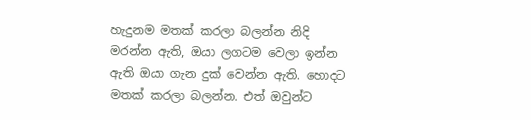හැදුනම මතක් කරලා බලන්න නිදි මරන්න ඇති, ඔයා ලගටම වෙලා ඉන්න ඇති ඔයා ගැන දුක් වෙන්න ඇති. හොදට මතක් කරලා බලන්න. එත් ඔවුන්ට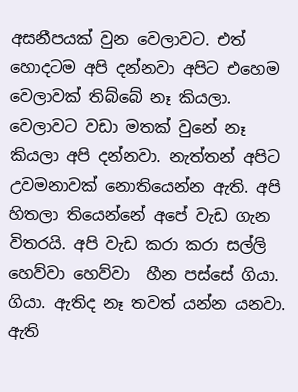අසනීපයක් වුන වෙලාවට. එත් හොදටම අපි දන්නවා අපිට එහෙම වෙලාවක් තිබ්බේ නෑ කියලා. වෙලාවට වඩා මතක් වුනේ නෑ කියලා අපි දන්නවා. නැත්තන් අපිට උවමනාවක් නොතියෙන්න ඇති. අපි හිතලා තියෙන්නේ අපේ වැඩ ගැන විතරයි. අපි වැඩ කරා කරා සල්ලි හෙව්වා හෙව්වා  හීන පස්සේ ගියා. ගියා. ඇතිද නෑ තවත් යන්න යනවා. ඇති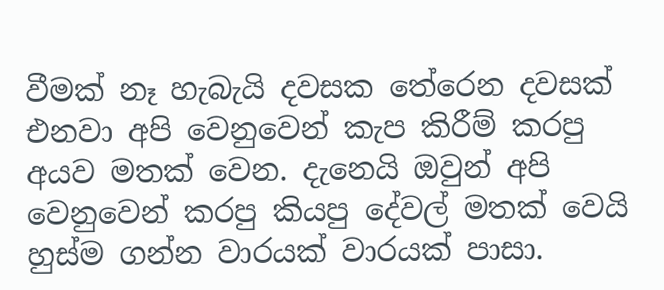වීමක් නෑ හැබැයි දවසක තේරෙන දවසක් එනවා අපි වෙනුවෙන් කැප කිරීම් කරපු අයව මතක් වෙන. දැනෙයි ඔවුන් අපි වෙනුවෙන් කරපු කියපු දේවල් මතක් වෙයි හුස්ම ගන්න වාරයක් වාරයක් පාසා.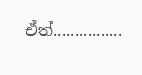ඒත්................